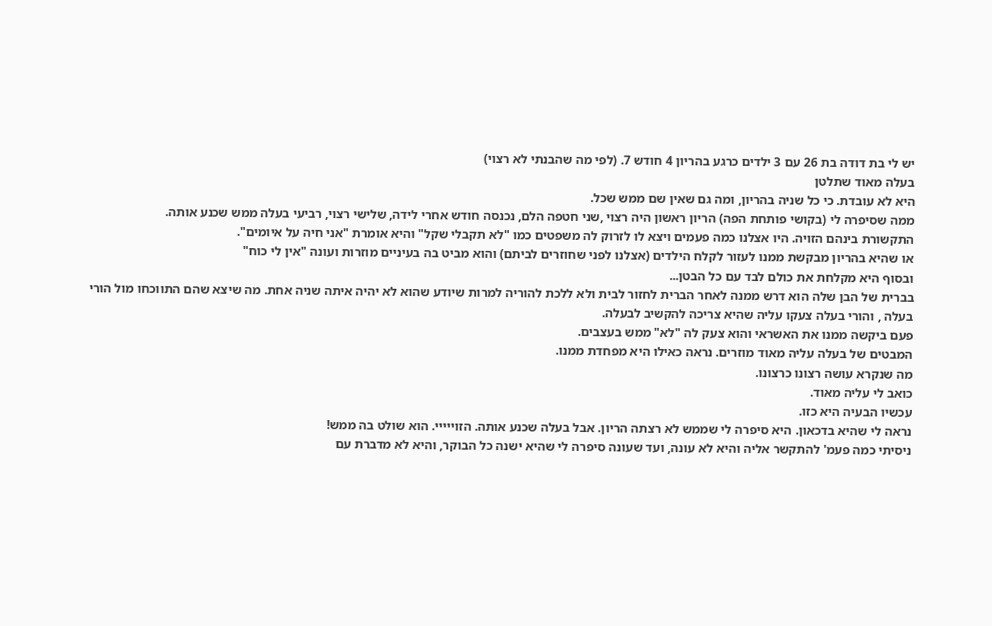יש לי בת דודה בת 26 עם 3 ילדים כרגע בהריון 4 חודש 7. (לפי מה שהבנתי לא רצוי)
בעלה מאוד שתלטן
היא לא עובדת. כי כל שניה בהריון, ומה גם שאין שם ממש שכל.
ממה שסיפרה לי (בקושי פותחת הפה) הריון ראשון היה רצוי ,שני חטפה הלם, נכנסה חודש אחרי לידה, שלישי רצוי, רביעי בעלה ממש שכנע אותה.
התקשורת בינהם הזויה. היו אצלנו כמה פעמים ויצא לו לזרוק לה משפטים כמו "לא תקבלי שקל" והיא אומרת "אני חיה על איומים".
או שהיא בהריון מבקשת ממנו לעזור לקלח הילדים (אצלנו לפני שחוזרים לביתם) והוא מביט בה בעיניים מוזרות ועונה "אין לי כוח"
ובסוף היא מקלחת את כולם לבד עם כל הבטן...
בברית של הבן שלה הוא דרש ממנה לאחר הברית לחזור לבית ולא ללכת להוריה למרות שיודע שהוא לא יהיה איתה שניה אחת. מה שיצא שהם התווכחו מול הורי בעלה , והורי בעלה צעקו עליה שהיא צריכה להקשיב לבעלה.
פעם ביקשה ממנו את האשראי והוא צעק לה "לא" ממש בעצבים.
המבטים של בעלה עליה מאוד מוזרים. נראה כאילו היא מפחדת ממנו.
מה שנקרא עושה רצונו כרצונו.
כואב לי עליה מאוד.
עכשיו הבעיה היא כזו.
נראה לי שהיא בדכאון. היא סיפרה לי שממש לא רצתה הריון. אבל בעלה שכנע אותה. הזוייייי. הוא שולט בה ממש!
ניסיתי כמה פעמ' להתקשר אליה והיא לא עונה, ועד שעונה סיפרה לי שהיא ישנה כל הבוקר, והיא לא מדברת עם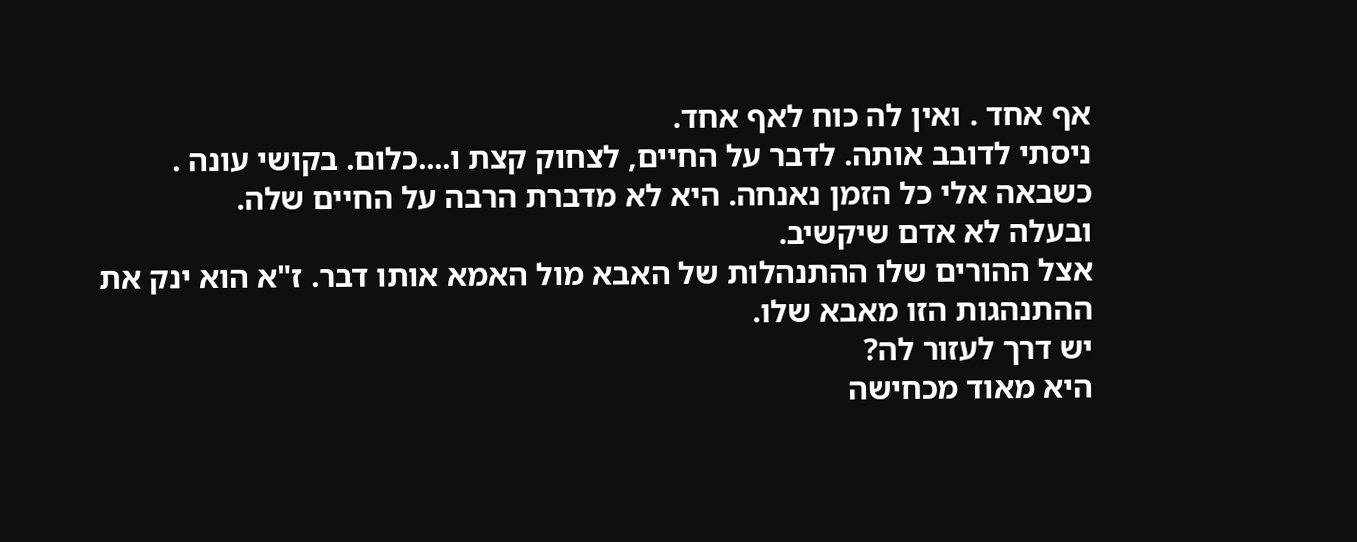אף אחד . ואין לה כוח לאף אחד.
ניסתי לדובב אותה. לדבר על החיים, לצחוק קצת ו....כלום. בקושי עונה .
כשבאה אלי כל הזמן נאנחה. היא לא מדברת הרבה על החיים שלה.
ובעלה לא אדם שיקשיב.
אצל ההורים שלו ההתנהלות של האבא מול האמא אותו דבר. ז"א הוא ינק את ההתנהגות הזו מאבא שלו.
יש דרך לעזור לה?
היא מאוד מכחישה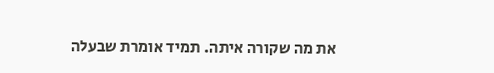את מה שקורה איתה. תמיד אומרת שבעלה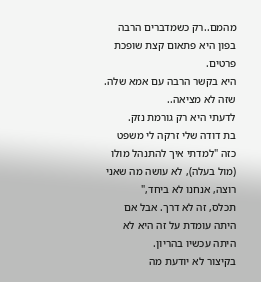מהמם..רק כשמדברים הרבה בפון היא פתאום קצת שופכת פרטים.
היא בקשר הרבה עם אמא שלה. שזה לא מציאה..
לדעתי היא רק גורמת נזק.
בת דודה שלי זרקה לי משפט כזה "למדתי איך להתנהל מולו (מול בעלה), לא עושה מה שאני רוצה, אנחנו לא ביחד,"
תכלס, זה לא דרך. אבל אם היתה עומדת על זה היא לא היתה עכשיו בהריון.
בקיצור לא יודעת מה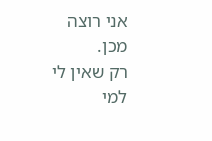אני רוצה מכן.
רק שאין לי למי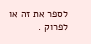לספר את זה או לפרוק .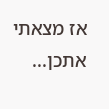אז מצאתי אתכן...